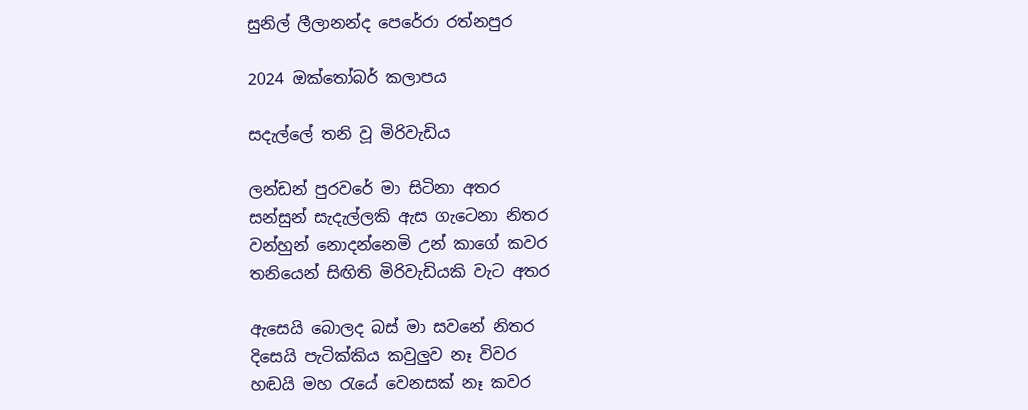සුනිල් ලීලානන්ද පෙරේරා රත්නපුර

2024 ඔක්තෝබර් කලාපය

සදැල්ලේ තනි වූ මිරිවැඩිය

ලන්ඩන් පුරවරේ මා සිටිනා අතර
සන්සුන් සැදැල්ලකි ඇස ගැටෙනා නිතර
වන්හුන් නොදන්නෙමි උන් කාගේ කවර
තනියෙන් සිඟිති මිරිවැඩියකි වැට අතර

ඇසෙයි බොලද බස් මා සවනේ නිතර
දිසෙයි පැටික්කිය කවුලුව නෑ විවර
හඬයි මහ රැයේ වෙනසක් නෑ කවර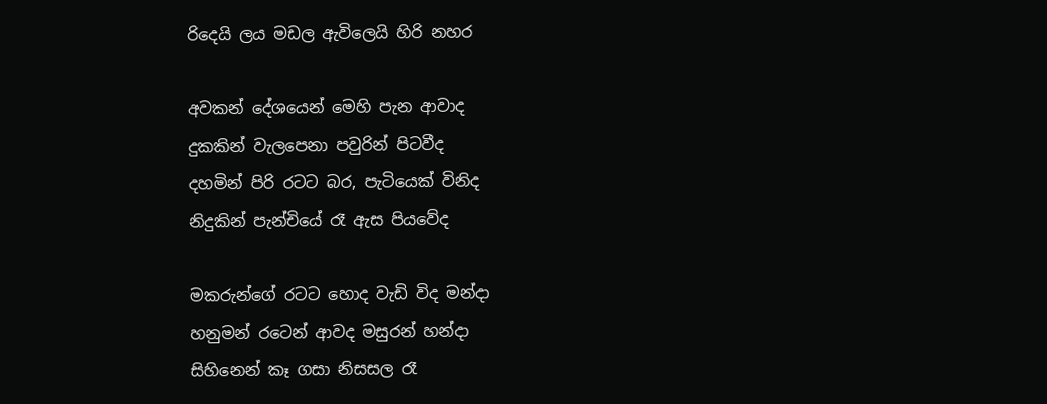රිදෙයි ලය මඩල ඇවිලෙයි හිරි නහර

අවකන් දේශයෙන් මෙහි පැන ආවාද
දුකකින් වැලපෙනා පවුරින් පිටවීද
දහමින් පිරි රටට බර, පැටියෙක් විනිද
නිදුකින් පැන්චියේ රෑ ඇස පියවේද

මකරුන්ගේ රටට හොද වැඩි විද මන්දා
හනුමන් රටෙන් ආවද මසුරන් හන්දා
සිහිනෙන් කෑ ගසා නිසසල රෑ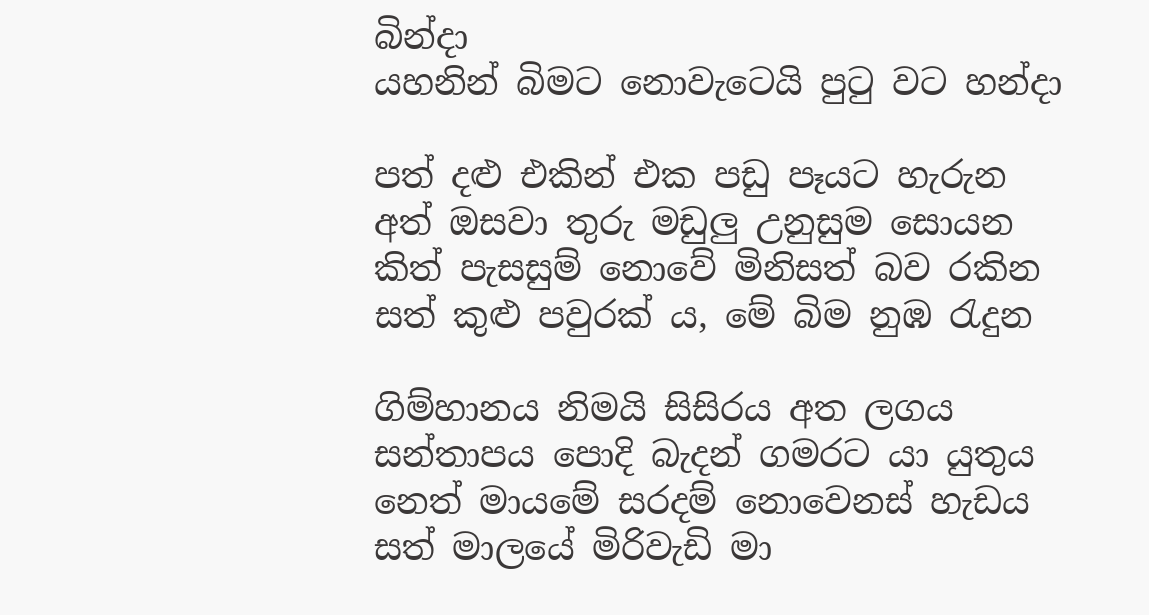බින්දා
යහනින් බිමට නොවැටෙයි පුටු වට හන්දා

පත් දළු එකින් එක පඩු පෑයට හැරුන
අත් ඔසවා තුරු මඩුලු උනුසුම සොයන
කිත් පැසසුම් නොවේ මිනිසත් බව රකින
සත් කුළු පවුරක් ය, මේ බිම නුඹ රැදුන

ගිම්හානය නිමයි සිසිරය අත ලගය
සන්තාපය පොදි බැදන් ගමරට යා යුතුය
නෙත් මායමේ සරදම් නොවෙනස් හැඩය
සත් මාලයේ මිරිවැඩි මා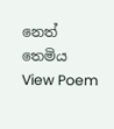නෙත් තෙමිය
View Poem